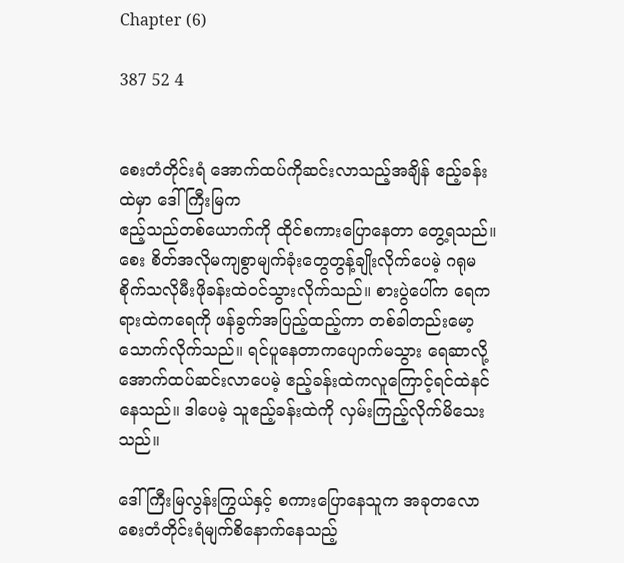Chapter (6)

387 52 4


စေးတံတိုင်းရံ အောက်ထပ်ကိုဆင်းလာသည့်အချိန် ဧည့်ခန်းထဲမှာ ဒေါ်ကြီးမြက
ဧည့်သည်တစ်ယောက်ကို ထိုင်စကားပြောနေတာ တွေ့ရသည်။ စေး စိတ်အလိုမကျစွာမျက်ခုံးတွေတွန့်ချိုးလိုက်ပေမဲ့ ဂရုမစိုက်သလိုမီးဖိုခန်းထဲဝင်သွားလိုက်သည်။ စားပွဲပေါ်က ရေကရားထဲကရေကို ဖန်ခွက်အပြည့်ထည့်ကာ တစ်ခါတည်းမော့သောက်လိုက်သည်။ ရင်ပူနေတာကပျောက်မသွား ရေဆာလို့အောက်ထပ်ဆင်းလာပေမဲ့ ဧည့်ခန်းထဲကလူကြောင့်ရင်ထဲနင်နေသည်။ ဒါပေမဲ့ သူဧည့်ခန်းထဲကို လှမ်းကြည့်လိုက်မိသေးသည်။

ဒေါ်ကြီးမြလွန်းကြွယ်နှင့် စကားပြောနေသူက အခုတလောစေးတံတိုင်းရံမျက်စိနောက်နေသည့်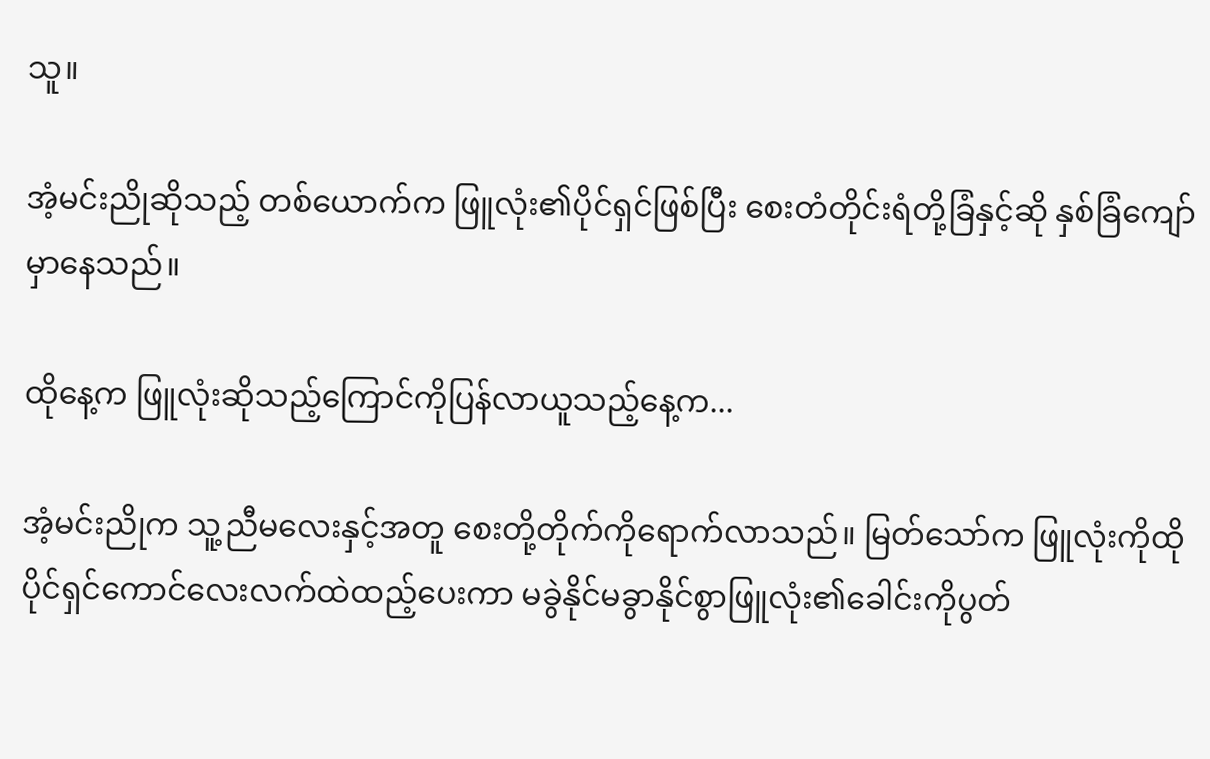သူ။

အံ့မင်းညိုဆိုသည့် တစ်ယောက်က ဖြူလုံး၏ပိုင်ရှင်ဖြစ်ပြီး စေးတံတိုင်းရံတို့ခြံနှင့်ဆို နှစ်ခြံကျော်မှာနေသည်။

ထိုနေ့က ဖြူလုံးဆိုသည့်ကြောင်ကိုပြန်လာယူသည့်နေ့က...

အံ့မင်းညိုက သူ့ညီမလေးနှင့်အတူ စေးတို့တိုက်ကိုရောက်လာသည်။ မြတ်သော်က ဖြူလုံးကိုထိုပိုင်ရှင်ကောင်လေးလက်ထဲထည့်ပေးကာ မခွဲနိုင်မခွာနိုင်စွာဖြူလုံး၏ခေါင်းကိုပွတ်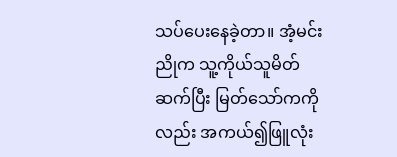သပ်ပေးနေခဲ့တာ။ အံ့မင်းညိုက သူ့ကိုယ်သူမိတ်ဆက်ပြီး မြတ်သော်ကကိုလည်း အကယ်၍ဖြူလုံး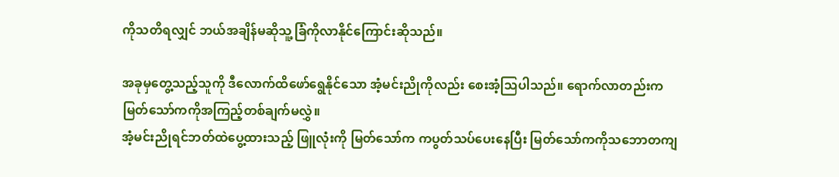ကိုသတိရလျှင် ဘယ်အချိန်မဆိုသူ့ခြံကိုလာနိုင်ကြောင်းဆိုသည်။

အခုမှတွေ့သည့်သူကို ဒီလောက်ထိဖော်ရွေနိုင်သော အံ့မင်းညိုကိုလည်း စေးအံ့သြပါသည်။ ရောက်လာတည်းက မြတ်သော်ကကိုအကြည့်တစ်ချက်မလွှဲ။
အံ့မင်းညိုရင်ဘတ်ထဲပွေ့ထားသည့် ဖြူလုံးကို မြတ်သော်က ကပွတ်သပ်ပေးနေပြီး မြတ်သော်ကကိုသဘောတကျ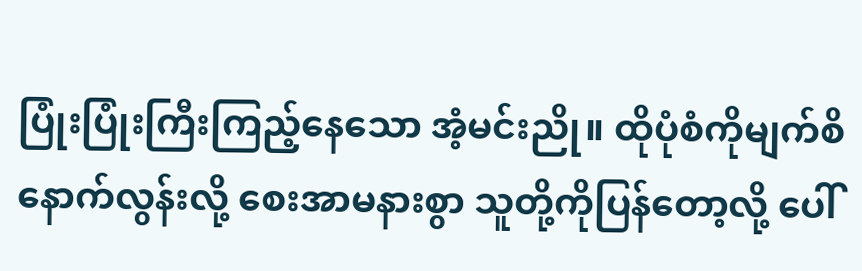ပြုံးပြုံးကြီးကြည့်နေသော အံ့မင်းညို။ ထိုပုံစံကိုမျက်စိနောက်လွန်းလို့ စေးအာမနားစွာ သူတို့ကိုပြန်တော့လို့ ပေါ်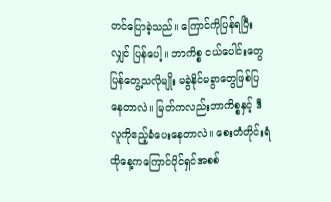တင်ပြောခဲ့သည်။ ကြောင်ကိုပြန်ရပြီးလျှင် ပြန်ပေါ့။ ဘာကိစ္စ ငယ်ပေါင်းတွေပြန်တွေ့သလိုမျိုး မခွဲနိုင်မခွာတွေဖြစ်ပြနေတာလဲ။ မြတ်ကလည်းဘာကိစ္စနှင့် ဒီလူကိုဧည့်ခံပေးနေတာလဲ။ စေးတံတိုင်းရံ ထိုနေ့ကကြောင်ပိုင်ရှင်အစစ်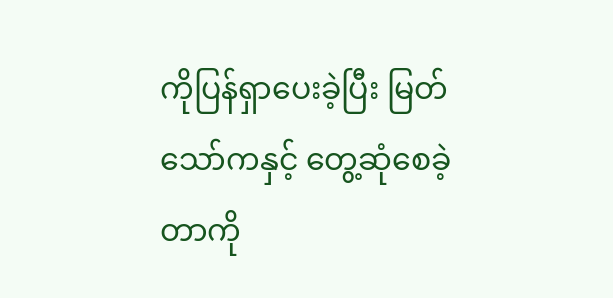ကိုပြန်ရှာပေးခဲ့ပြီး မြတ်သော်ကနှင့် တွေ့ဆုံစေခဲ့တာကို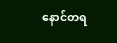နောင်တရ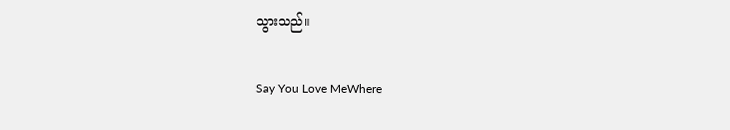သွားသည်။

Say You Love MeWhere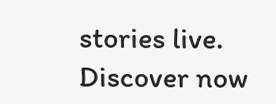stories live. Discover now